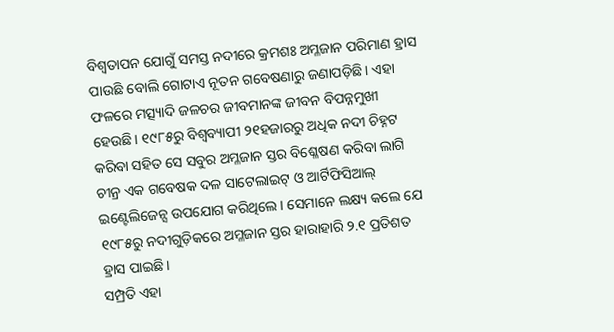ବିଶ୍ବତାପନ ଯୋଗୁଁ ସମସ୍ତ ନଦୀରେ କ୍ରମଶଃ ଅମ୍ଳଜାନ ପରିମାଣ ହ୍ରାସ ପାଉଛି ବୋଲି ଗୋଟାଏ ନୂତନ ଗବେଷଣାରୁ ଜଣାପଡ଼ିଛି। ଏହା ଫଳରେ ମତ୍ସ୍ୟାଦି ଜଳଚର ଜୀବମାନଙ୍କ ଜୀବନ ବିପନ୍ନମୁଖୀ ହେଉଛି। ୧୯୮୫ରୁ ବିଶ୍ବବ୍ୟାପୀ ୨୧ହଜାରରୁ ଅଧିକ ନଦୀ ଚିହ୍ନଟ କରିବା ସହିତ ସେ ସବୁର ଅମ୍ଳଜାନ ସ୍ତର ବିଶ୍ଳେଷଣ କରିବା ଲାଗି ଚୀନ୍ର ଏକ ଗବେଷକ ଦଳ ସାଟେଲାଇଟ୍ ଓ ଆର୍ଟିଫିସିଆଲ୍ ଇଣ୍ଟେଲିଜେନ୍ସ ଉପଯୋଗ କରିଥିଲେ। ସେମାନେ ଲକ୍ଷ୍ୟ କଲେ ଯେ ୧୯୮୫ରୁ ନଦୀଗୁଡ଼ିକରେ ଅମ୍ଳଜାନ ସ୍ତର ହାରାହାରି ୨.୧ ପ୍ରତିଶତ ହ୍ରାସ ପାଇଛି।
ସମ୍ପ୍ରତି ଏହା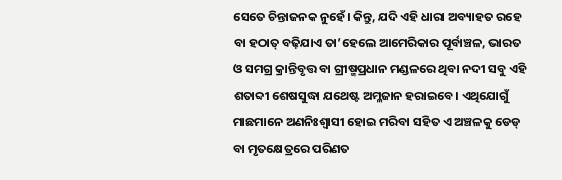ସେତେ ଚିନ୍ତାଜନକ ନୁହେଁ। କିନ୍ତୁ, ଯଦି ଏହି ଧାରା ଅବ୍ୟାହତ ରହେ ବା ହଠାତ୍ ବଢ଼ିଯାଏ ତା’ହେଲେ ଆମେରିକାର ପୂର୍ବାଞ୍ଚଳ, ଭାରତ ଓ ସମଗ୍ର କ୍ରାନ୍ତିବୃତ୍ତ ବା ଗ୍ରୀଷ୍ମପ୍ରଧାନ ମଣ୍ଡଳରେ ଥିବା ନଦୀ ସବୁ ଏହି ଶତାବ୍ଦୀ ଶେଷସୁଦ୍ଧା ଯଥେଷ୍ଟ ଅମ୍ଳଜାନ ହରାଇବେ। ଏଥିଯୋଗୁଁ ମାଛମାନେ ଅଣନିଃଶ୍ବାସୀ ହୋଇ ମରିବା ସହିତ ଏ ଅଞ୍ଚଳକୁ ଡେଡ୍ ବା ମୃତକ୍ଷେତ୍ରରେ ପରିଣତ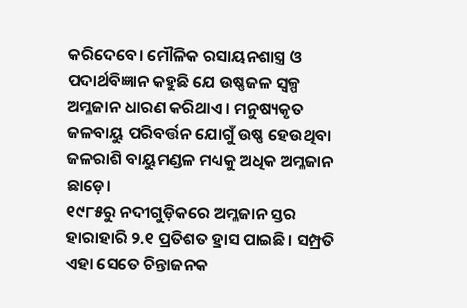କରିଦେବେ। ମୌଳିକ ରସାୟନଶାସ୍ତ୍ର ଓ ପଦାର୍ଥବିଜ୍ଞାନ କହୁଛି ଯେ ଉଷ୍ଣଜଳ ସ୍ବଳ୍ପ ଅମ୍ଳଜାନ ଧାରଣ କରିଥାଏ। ମନୁଷ୍ୟକୃତ ଜଳବାୟୁ ପରିବର୍ତ୍ତନ ଯୋଗୁଁ ଉଷ୍ଣ ହେଉଥିବା ଜଳରାଶି ବାୟୁମଣ୍ଡଳ ମଧ୍ୟକୁ ଅଧିକ ଅମ୍ଳଜାନ ଛାଡ଼େ।
୧୯୮୫ରୁ ନଦୀଗୁଡ଼ିକରେ ଅମ୍ଳଜାନ ସ୍ତର ହାରାହାରି ୨.୧ ପ୍ରତିଶତ ହ୍ରାସ ପାଇଛି। ସମ୍ପ୍ରତି ଏହା ସେତେ ଚିନ୍ତାଜନକ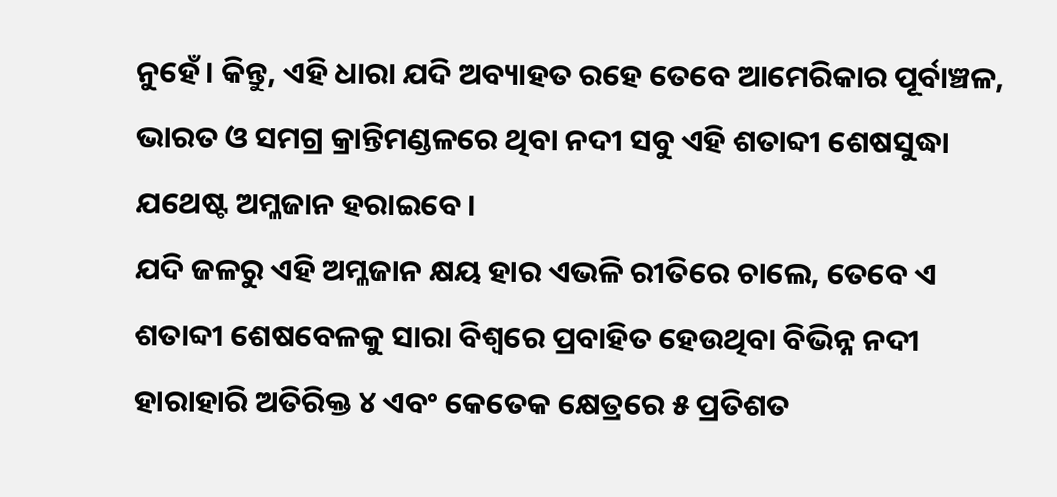ନୁହେଁ। କିନ୍ତୁ, ଏହି ଧାରା ଯଦି ଅବ୍ୟାହତ ରହେ ତେବେ ଆମେରିକାର ପୂର୍ବାଞ୍ଚଳ, ଭାରତ ଓ ସମଗ୍ର କ୍ରାନ୍ତିମଣ୍ଡଳରେ ଥିବା ନଦୀ ସବୁ ଏହି ଶତାବ୍ଦୀ ଶେଷସୁଦ୍ଧା ଯଥେଷ୍ଟ ଅମ୍ଳଜାନ ହରାଇବେ।
ଯଦି ଜଳରୁ ଏହି ଅମ୍ଳଜାନ କ୍ଷୟ ହାର ଏଭଳି ରୀତିରେ ଚାଲେ, ତେବେ ଏ ଶତାବ୍ଦୀ ଶେଷବେଳକୁ ସାରା ବିଶ୍ବରେ ପ୍ରବାହିତ ହେଉଥିବା ବିଭିନ୍ନ ନଦୀ ହାରାହାରି ଅତିରିକ୍ତ ୪ ଏବଂ କେତେକ କ୍ଷେତ୍ରରେ ୫ ପ୍ରତିଶତ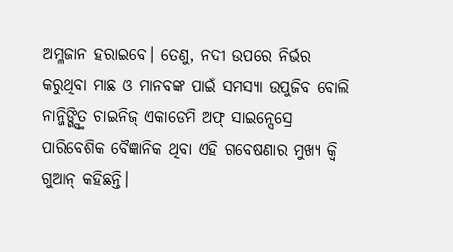ଅମ୍ଳଜାନ ହରାଇବେ। ତେଣୁ, ନଦୀ ଉପରେ ନିର୍ଭର କରୁଥିବା ମାଛ ଓ ମାନବଙ୍କ ପାଇଁ ସମସ୍ୟା ଉପୁଜିବ ବୋଲି ନାନ୍ଜିଙ୍ଗ୍ସ୍ଥିତ ଚାଇନିଜ୍ ଏକାଡେମି ଅଫ୍ ସାଇନ୍ସେସ୍ରେ ପାରିବେଶିକ ବୈଜ୍ଞାନିକ ଥିବା ଏହି ଗବେଷଣାର ମୁଖ୍ୟ କ୍ବି ଗୁଆନ୍ କହିଛନ୍ତି।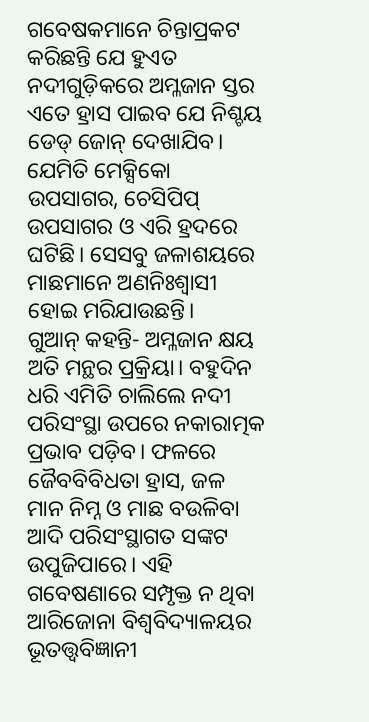ଗବେଷକମାନେ ଚିନ୍ତାପ୍ରକଟ କରିଛନ୍ତି ଯେ ହୁଏତ ନଦୀଗୁଡ଼ିକରେ ଅମ୍ଳଜାନ ସ୍ତର ଏତେ ହ୍ରାସ ପାଇବ ଯେ ନିଶ୍ଚୟ ଡେଡ୍ ଜୋନ୍ ଦେଖାଯିବ। ଯେମିତି ମେକ୍ସିକୋ ଉପସାଗର, ଚେସିପିପ୍ ଉପସାଗର ଓ ଏରି ହ୍ରଦରେ ଘଟିଛି। ସେସବୁ ଜଳାଶୟରେ ମାଛମାନେ ଅଣନିଃଶ୍ବାସୀ ହୋଇ ମରିଯାଉଛନ୍ତି।
ଗୁଆନ୍ କହନ୍ତି- ଅମ୍ଳଜାନ କ୍ଷୟ ଅତି ମନ୍ଥର ପ୍ରକ୍ରିୟା। ବହୁଦିନ ଧରି ଏମିତି ଚାଲିଲେ ନଦୀ ପରିସଂସ୍ଥା ଉପରେ ନକାରାତ୍ମକ ପ୍ରଭାବ ପଡ଼ିବ। ଫଳରେ ଜୈବବିବିଧତା ହ୍ରାସ, ଜଳ ମାନ ନିମ୍ନ ଓ ମାଛ ବଉଳିବା ଆଦି ପରିସଂସ୍ଥାଗତ ସଙ୍କଟ ଉପୁଜିପାରେ। ଏହି ଗବେଷଣାରେ ସମ୍ପୃକ୍ତ ନ ଥିବା ଆରିଜୋନା ବିଶ୍ବବିଦ୍ୟାଳୟର ଭୂତତ୍ତ୍ବବିଜ୍ଞାନୀ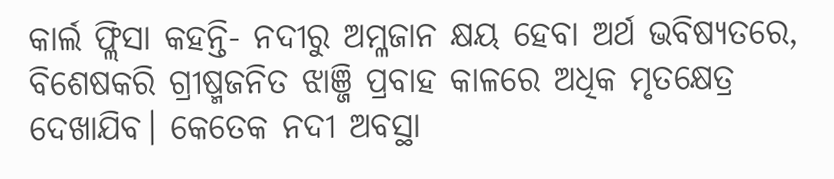କାର୍ଲ ଫ୍ଲିସା କହନ୍ତି- ନଦୀରୁ ଅମ୍ଳଜାନ କ୍ଷୟ ହେବା ଅର୍ଥ ଭବିଷ୍ୟତରେ, ବିଶେଷକରି ଗ୍ରୀଷ୍ମଜନିତ ଝାଞ୍ଜି ପ୍ରବାହ କାଳରେ ଅଧିକ ମୃତକ୍ଷେତ୍ର ଦେଖାଯିବ। କେତେକ ନଦୀ ଅବସ୍ଥା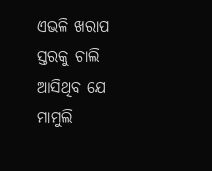ଏଭଳି ଖରାପ ସ୍ତରକୁ ଚାଲି ଆସିଥିବ ଯେ ମାମୁଲି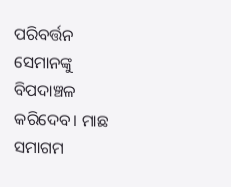ପରିବର୍ତ୍ତନ ସେମାନଙ୍କୁ ବିପଦାଞ୍ଚଳ କରିଦେବ। ମାଛ ସମାଗମ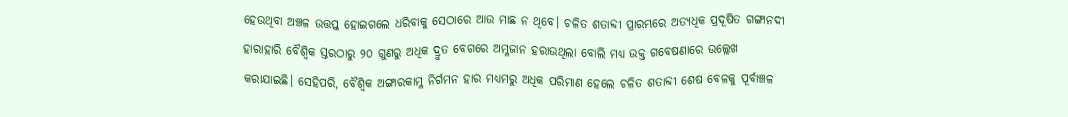ହେଉଥିବା ଅଞ୍ଚଳ ଉତ୍ତପ୍ତ ହୋଇଗଲେ ଧରିବାକୁ ସେଠାରେ ଆଉ ମାଛ ନ ଥିବେ। ଚଳିତ ଶତାବ୍ଦୀ ପ୍ରାରମ୍ଭରେ ଅତ୍ୟଧିକ ପ୍ରଦୂଷିତ ଗଙ୍ଗାନଦୀ ହାରାହାରି ବୈଶ୍ବିକ ସ୍ତରଠାରୁ ୨୦ ଗୁଣରୁ ଅଧିକ ଦ୍ରୁତ ବେଗରେ ଅମ୍ଳଜାନ ହରାଉଥିଲା ବୋଲି ମଧ୍ୟ ଉକ୍ତ ଗବେଷଣାରେ ଉଲ୍ଲେଖ କରାଯାଇଛି। ସେହିପରି, ବୈଶ୍ବିକ ଅଙ୍ଗାରକାମ୍ଳ ନିର୍ଗମନ ହାର ମଧ୍ୟମରୁ ଅଧିକ ପରିମାଣ ହେଲେ ଚଳିତ ଶତାବ୍ଦୀ ଶେଷ ବେଳକୁ ପୂର୍ବାଞ୍ଚଳ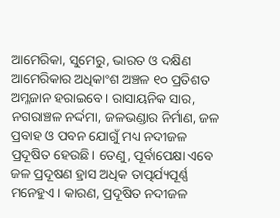ଆମେରିକା, ସୁମେରୁ, ଭାରତ ଓ ଦକ୍ଷିଣ ଆମେରିକାର ଅଧିକାଂଶ ଅଞ୍ଚଳ ୧୦ ପ୍ରତିଶତ ଅମ୍ଳଜାନ ହରାଇବେ। ରାସାୟନିକ ସାର, ନଗରାଞ୍ଚଳ ନର୍ଦ୍ଦମା, ଜଳଭଣ୍ଡାର ନିର୍ମାଣ, ଜଳ ପ୍ରବାହ ଓ ପବନ ଯୋଗୁଁ ମଧ୍ୟ ନଦୀଜଳ ପ୍ରଦୂଷିତ ହେଉଛି। ତେଣୁ, ପୂର୍ବାପେକ୍ଷା ଏବେ ଜଳ ପ୍ରଦୂଷଣ ହ୍ରାସ ଅଧିକ ତାତ୍ପର୍ଯ୍ୟପୂର୍ଣ୍ଣ ମନେହୁଏ। କାରଣ, ପ୍ରଦୂଷିତ ନଦୀଜଳ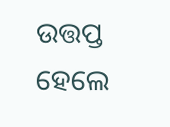ଉତ୍ତପ୍ତ ହେଲେ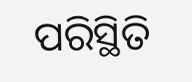ପରିସ୍ଥିତି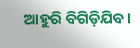ଆହୁରି ବିଗିଡ଼ିଯିବ।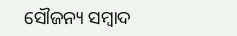ସୌଜନ୍ୟ ସମ୍ବାଦ